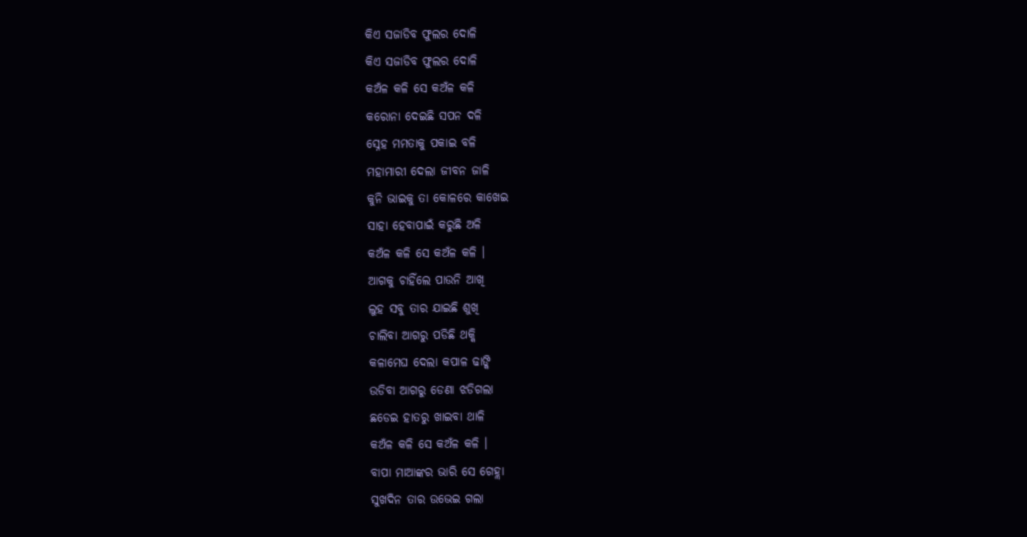କିଏ ସଜାଡିବ ଫୁଲର ଦୋଳି
କିଏ ସଜାଡିବ ଫୁଲର ଦୋଳି
କଅଁଳ କଳି ସେ କଅଁଳ କଳି
କରୋନା ଦେଇଛି ସପନ ଦଳି
ସ୍ନେହ ମମତାକୁ ପକାଇ ବଳି
ମହାମାରୀ ଦେଲା ଜୀବନ ଜାଳି
କୁନି ଭାଇକୁ ତା କୋଳରେ କାଖେଇ
ସାହା ହେବାପାଇଁ କରୁଛି ଅଳି
କଅଁଳ କଳି ସେ କଅଁଳ କଳି ।
ଆଗକୁ ଚାହିଁଲେ ପାଉନି ଆଖି
ଲୁହ ସବୁ ତାର ଯାଇଛି ଶୁଖି
ଚାଲିବା ଆଗରୁ ପଡିଛି ଥକ୍କି
କଳାମେଘ ଦେଲା କପାଳ ଢାଙ୍କି
ଉଡିବା ଆଗରୁ ଡେଣା ଝଡିଗଲା
ଛଡେଇ ହାତରୁ ଖାଇବା ଥାଳି
କଅଁଳ କଳି ସେ କଅଁଳ କଳି ।
ବାପା ମାଆଙ୍କର ଭାରି ସେ ଗେହ୍ଲା
ସୁଖଦିନ ତାର ଉଭେଇ ଗଲା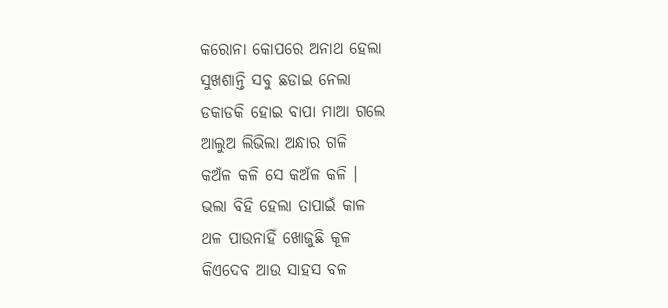କରୋନା କୋପରେ ଅନାଥ ହେଲା
ସୁଖଶାନ୍ତି ସବୁ ଛଡାଇ ନେଲା
ଡକାଡକି ହୋଇ ବାପା ମାଆ ଗଲେ
ଆଲୁଅ ଲିଭିଲା ଅନ୍ଧାର ଗଳି
କଅଁଳ କଳି ସେ କଅଁଳ କଳି ।
ଭଲା ବିହି ହେଲା ତାପାଇଁ କାଳ
ଥଳ ପାଉନାହିଁ ଖୋଜୁଛି କୂଳ
କିଏଦେବ ଆଉ ସାହସ ବଳ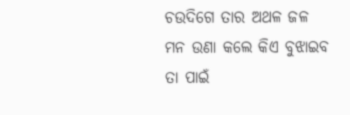ଚଉଦିଗେ ତାର ଅଥଳ ଜଳ
ମନ ଉଣା କଲେ କିଏ ବୁଝାଇବ
ତା ପାଇଁ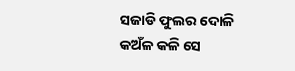ସଜାଡି ଫୁଲର ଦୋଳି
କଅଁଳ କଳି ସେ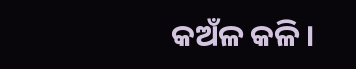କଅଁଳ କଳି ।